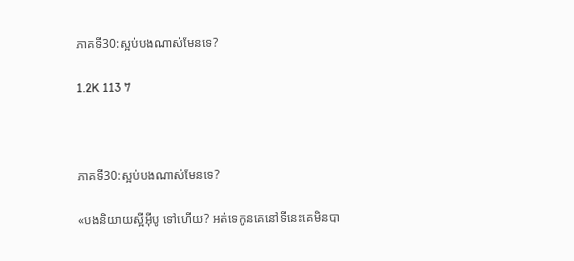ភាគទី30:ស្អប់បងណាស់មែនទេ?

1.2K 113 7



ភាគទី30:ស្អប់បងណាស់មែនទេ?

«បងនិយាយស្អីអុីបូ ទៅហើយ? អត់ទេកូនគេនៅទីនេះគេមិនបា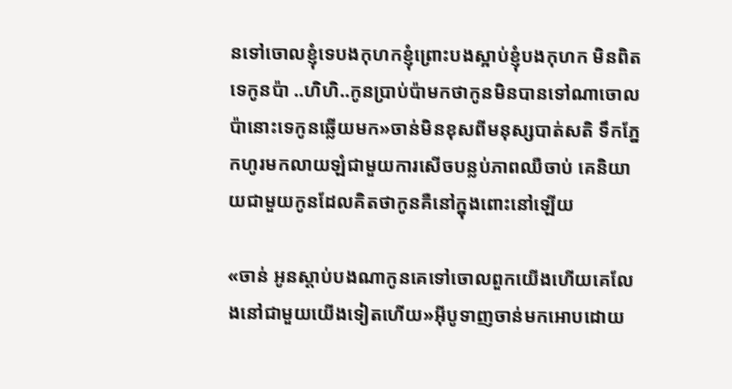នទៅចោលខ្ញុំទេបងកុហកខ្ញុំព្រោះបងស្អាប់ខ្ញុំបងកុហក មិនពិតទេកូនប៉ា ..ហិហិ..កូនប្រាប់ប៉ាមកថាកូនមិនបានទៅណាចោលប៉ានោះទេកូនឆ្លើយមក»ចាន់មិនខុសពីមនុស្សបាត់សតិ ទឹកភ្នែកហូរមកលាយឡំជាមួយការសើចបន្លប់ភាពឈឺចាប់ គេនិយាយជាមួយកូនដែលគិតថាកូនគឺនៅក្នុងពោះនៅឡើយ

«ចាន់ អូនស្តាប់បងណាកូនគេទៅចោលពួកយើងហើយគេលែងនៅជាមួយយើងទៀតហើយ»អុីបូទាញចាន់មកអោបដោយ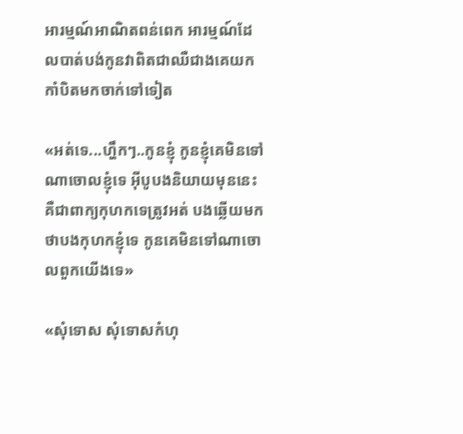អារម្មណ៍អាណិតពន់ពេក អារម្មណ៍ដែលបាត់បង់កូនវាពិតជាឈឺជាងគេយកកាំបិតមកចាក់ទៅទៀត

«អត់ទេ...ហ្ហឹកៗ..កូនខ្ញុំ កូនខ្ញុំគេមិនទៅណាចោលខ្ញុំទេ អុីបូបងនិយាយមុននេះគឺជាពាក្យកុហកទេត្រូវអត់ បងឆ្លើយមកថាបងកុហកខ្ញុំទេ កូនគេមិនទៅណាចោលពួកយើងទេ»

«សុំទោស សុំទោសកំហុ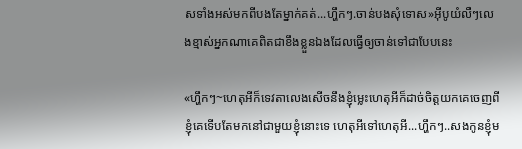សទាំងអស់មកពីបងតែម្នាក់គត់...ហ្ហឹកៗ.ចាន់បងសុំទោស»អុីបូយំលឺៗលេងខ្មាស់អ្នកណាគេពិតជាខឹងខ្លួនឯងដែលធ្វើឲ្យចាន់ទៅជាបែបនេះ

«ហ្ហឹកៗ~ហេតុអីក៏ទេវតាលេងសើចនឹងខ្ញុំម្លេះហេតុអីក៏ដាច់ចិត្តយកគេចេញពីខ្ញុំគេទើបតែមកនៅជាមួយខ្ញុំនោះទេ ហេតុអីទៅហេតុអី...ហ្ហឹកៗ..សងកូនខ្ញុំម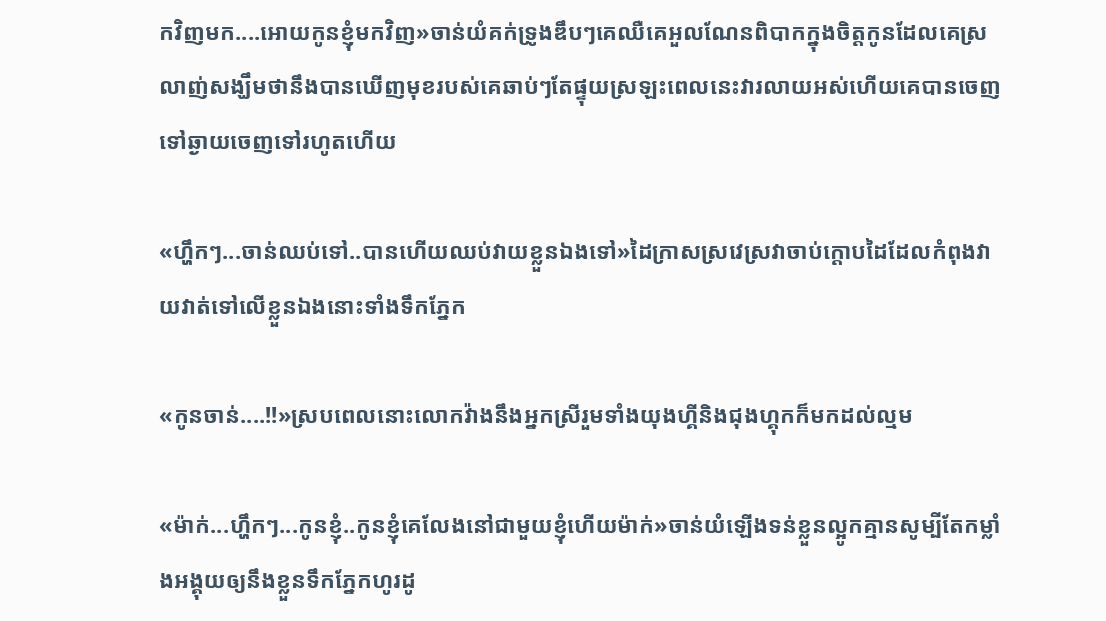កវិញមក....អោយកូនខ្ញុំមកវិញ»ចាន់យំគក់ទ្រូងឌឹបៗគេឈឺគេអួលណែនពិបាកក្នុងចិត្តកូនដែលគេស្រលាញ់សង្ឃឹមថានឹងបានឃើញមុខរបស់គេឆាប់ៗតែផ្ទុយស្រឡះពេលនេះវារលាយអស់ហើយគេបានចេញទៅឆ្ងាយចេញទៅរហូតហើយ

«ហ្ហឹកៗ...ចាន់ឈប់ទៅ..បានហើយឈប់វាយខ្លួនឯងទៅ»ដៃក្រាសស្រវេស្រវាចាប់ក្តោបដៃដែលកំពុងវាយវាត់ទៅលើខ្លួនឯងនោះទាំងទឹកភ្នែក

«កូនចាន់....!!»ស្របពេលនោះលោកវ៉ាងនឹងអ្នកស្រីរួមទាំងយុងហ្គីនិងជុងហ្គុកក៏មកដល់ល្មម

«ម៉ាក់...ហ្ហឹកៗ...កូនខ្ញុំ..កូនខ្ញុំគេលែងនៅជាមួយខ្ញុំហើយម៉ាក់»ចាន់យំឡើងទន់ខ្លួនល្អូកគ្មានសូម្បីតែកម្លាំងអង្គុយឲ្យនឹងខ្លួនទឹកភ្នែកហូរដូ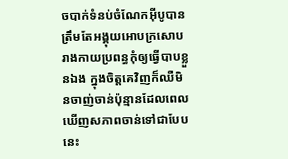ចបាក់ទំនប់ចំណែកអុីបូបានត្រឹមតែអង្គុយអោបក្រសោបរាងកាយប្រពន្ធកុំឲ្យធ្វើបាបខ្លួនឯង ក្នុងចិត្តគេវិញក៏ឈឺមិនចាញ់ចាន់ប៉ុន្មានដែលពេលឃើញសភាពចាន់ទៅជាបែបនេះ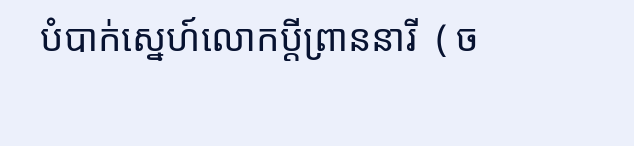បំបាក់ស្នេហ៍លោកប្តីព្រាននារី  ( ច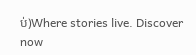ប់)Where stories live. Discover now